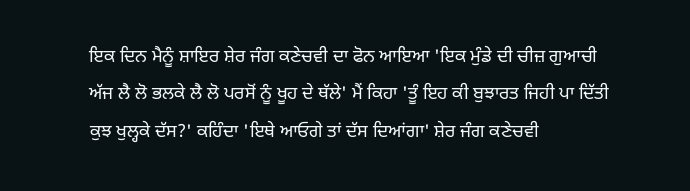ਇਕ ਦਿਨ ਮੈਨੂੰ ਸ਼ਾਇਰ ਸ਼ੇਰ ਜੰਗ ਕਣੇਚਵੀ ਦਾ ਫੋਨ ਆਇਆ 'ਇਕ ਮੁੰਡੇ ਦੀ ਚੀਜ਼ ਗੁਆਚੀ ਅੱਜ ਲੈ ਲੋ ਭਲਕੇ ਲੈ ਲੋ ਪਰਸੋਂ ਨੂੰ ਖੂਹ ਦੇ ਥੱਲੇ' ਮੈਂ ਕਿਹਾ 'ਤੂੰ ਇਹ ਕੀ ਬੁਝਾਰਤ ਜਿਹੀ ਪਾ ਦਿੱਤੀ ਕੁਝ ਖੁਲ੍ਹਕੇ ਦੱਸ?' ਕਹਿੰਦਾ 'ਇਥੇ ਆਓਗੇ ਤਾਂ ਦੱਸ ਦਿਆਂਗਾ' ਸ਼ੇਰ ਜੰਗ ਕਣੇਚਵੀ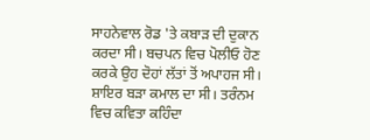ਸਾਹਨੇਵਾਲ ਰੋਡ 'ਤੇ ਕਬਾੜ ਦੀ ਦੁਕਾਨ ਕਰਦਾ ਸੀ। ਬਚਪਨ ਵਿਚ ਪੋਲੀਓ ਹੋਣ ਕਰਕੇ ਉਹ ਦੋਹਾਂ ਲੱਤਾਂ ਤੋਂ ਅਪਾਹਜ ਸੀ। ਸ਼ਾਇਰ ਬੜਾ ਕਮਾਲ ਦਾ ਸੀ। ਤਰੰਨਮ ਵਿਚ ਕਵਿਤਾ ਕਹਿੰਦਾ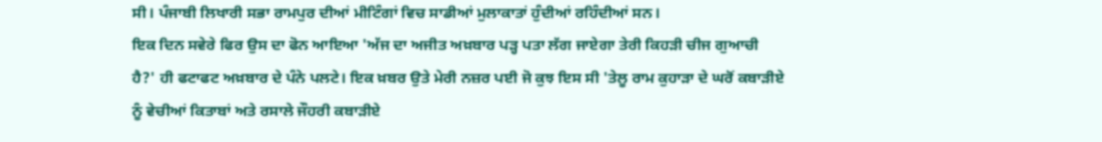ਸੀ। ਪੰਜਾਬੀ ਲਿਖਾਰੀ ਸਭਾ ਰਾਮਪੁਰ ਦੀਆਂ ਮੀਟਿੰਗਾਂ ਵਿਚ ਸਾਡੀਆਂ ਮੁਲਾਕਾਤਾਂ ਹੁੰਦੀਆਂ ਰਹਿੰਦੀਆਂ ਸਨ।
ਇਕ ਦਿਨ ਸਵੇਰੇ ਫਿਰ ਉਸ ਦਾ ਫੋਨ ਆਇਆ 'ਅੱਜ ਦਾ ਅਜੀਤ ਅਖ਼ਬਾਰ ਪੜ੍ਹ ਪਤਾ ਲੱਗ ਜਾਏਗਾ ਤੇਰੀ ਕਿਹੜੀ ਚੀਜ ਗੁਆਚੀ ਹੈ?' ਹੀ ਫਟਾਫਟ ਅਖ਼ਬਾਰ ਦੇ ਪੰਨੇ ਪਲਟੇ। ਇਕ ਖ਼ਬਰ ਉਤੇ ਮੇਰੀ ਨਜ਼ਰ ਪਈ ਜੋ ਕੁਝ ਇਸ ਸੀ 'ਤੇਲੂ ਰਾਮ ਕੁਹਾੜਾ ਦੇ ਘਰੋਂ ਕਬਾੜੀਏ ਨੂੰ ਵੇਚੀਆਂ ਕਿਤਾਬਾਂ ਅਤੇ ਰਸਾਲੇ ਜੌਹਰੀ ਕਬਾੜੀਏ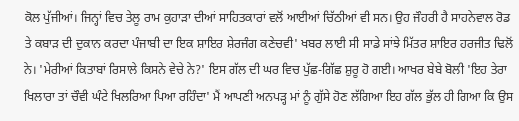ਕੋਲ ਪੁੱਜੀਆਂ। ਜਿਨ੍ਹਾਂ ਵਿਚ ਤੇਲੂ ਰਾਮ ਕੁਹਾੜਾ ਦੀਆਂ ਸਾਹਿਤਕਾਰਾਂ ਵਲੋਂ ਆਈਆਂ ਚਿੱਠੀਆਂ ਵੀ ਸਨ। ਉਹ ਜੌਹਰੀ ਹੈ ਸਾਹਨੇਵਾਲ ਰੋਡ ਤੇ ਕਬਾੜ ਦੀ ਦੁਕਾਨ ਕਰਦਾ ਪੰਜਾਬੀ ਦਾ ਇਕ ਸ਼ਾਇਰ ਸ਼ੇਰਜੰਗ ਕਣੇਚਵੀ' ਖਬਰ ਲਾਈ ਸੀ ਸਾਡੇ ਸਾਂਝੇ ਮਿੱਤਰ ਸ਼ਾਇਰ ਹਰਜੀਤ ਢਿਲੋਂ ਨੇ। 'ਮੇਰੀਆਂ ਕਿਤਾਬਾਂ ਰਿਸਾਲੇ ਕਿਸਨੇ ਵੇਚੇ ਨੇ?' ਇਸ ਗੱਲ ਦੀ ਘਰ ਵਿਚ ਪੁੱਛ-ਗਿੱਛ ਸ਼ੁਰੂ ਹੋ ਗਈ। ਆਖਰ ਬੇਬੇ ਬੋਲੀ 'ਇਹ ਤੇਰਾ ਖਿਲਾਰਾ ਤਾਂ ਚੌਵੀ ਘੰਟੇ ਖਿਲਰਿਆ ਪਿਆ ਰਹਿੰਦਾ' ਮੈਂ ਆਪਣੀ ਅਨਪੜ੍ਹ ਮਾਂ ਨੂੰ ਗੁੱਸੇ ਹੋਣ ਲੱਗਿਆ ਇਹ ਗੱਲ ਭੁੱਲ ਹੀ ਗਿਆ ਕਿ ਉਸ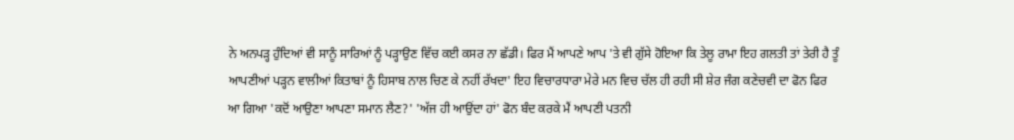ਨੇ ਅਨਪੜ੍ਹ ਹੁੰਦਿਆਂ ਵੀ ਸਾਨੂੰ ਸਾਰਿਆਂ ਨੂੰ ਪੜ੍ਹਾਉਣ ਵਿੱਚ ਕਈ ਕਸਰ ਨਾ ਛੱਡੀ। ਫਿਰ ਮੈਂ ਆਪਣੇ ਆਪ 'ਤੇ ਵੀ ਗੁੱਸੇ ਹੋਇਆ ਕਿ ਤੇਲੂ ਰਾਮਾ ਇਹ ਗਲਤੀ ਤਾਂ ਤੇਰੀ ਹੈ ਤੂੰ ਆਪਣੀਆਂ ਪੜ੍ਹਨ ਵਾਲੀਆਂ ਕਿਤਾਬਾਂ ਨੂੰ ਹਿਸਾਬ ਨਾਲ ਚਿਣ ਕੇ ਨਹੀਂ ਰੱਖਦਾ' ਇਹ ਵਿਚਾਰਧਾਰਾ ਮੇਰੇ ਮਨ ਵਿਚ ਚੱਲ ਹੀ ਰਹੀ ਸੀ ਸ਼ੇਰ ਜੰਗ ਕਣੇਚਵੀ ਦਾ ਫੋਨ ਫਿਰ ਆ ਗਿਆ 'ਕਦੋਂ ਆਉਣਾ ਆਪਣਾ ਸਮਾਨ ਲੈਣ?' 'ਅੱਜ ਹੀ ਆਉਂਦਾ ਹਾਂ' ਫੋਨ ਬੰਦ ਕਰਕੇ ਮੈਂ ਆਪਣੀ ਪਤਨੀ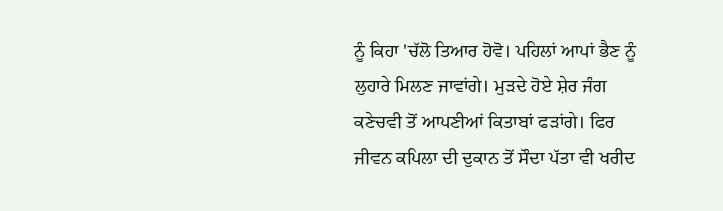ਨੂੰ ਕਿਹਾ 'ਚੱਲੋ ਤਿਆਰ ਹੋਵੋ। ਪਹਿਲਾਂ ਆਪਾਂ ਭੈਣ ਨੂੰ ਲੁਹਾਰੇ ਮਿਲਣ ਜਾਵਾਂਗੇ। ਮੁੜਦੇ ਹੋਏ ਸ਼ੇਰ ਜੰਗ ਕਣੇਚਵੀ ਤੋਂ ਆਪਣੀਆਂ ਕਿਤਾਬਾਂ ਫੜਾਂਗੇ। ਫਿਰ ਜੀਵਨ ਕਪਿਲਾ ਦੀ ਦੁਕਾਨ ਤੋਂ ਸੌਦਾ ਪੱਤਾ ਵੀ ਖਰੀਦ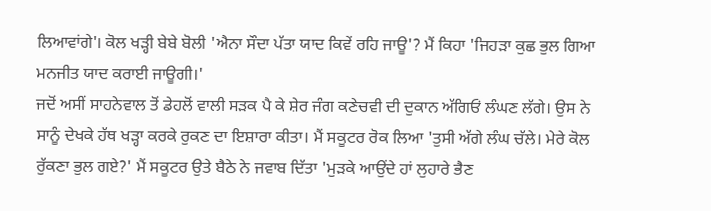ਲਿਆਵਾਂਗੇ'। ਕੋਲ ਖੜ੍ਹੀ ਬੇਬੇ ਬੋਲੀ 'ਐਨਾ ਸੌਦਾ ਪੱਤਾ ਯਾਦ ਕਿਵੇਂ ਰਹਿ ਜਾਊ'? ਮੈਂ ਕਿਹਾ 'ਜਿਹੜਾ ਕੁਛ ਭੁਲ ਗਿਆ ਮਨਜੀਤ ਯਾਦ ਕਰਾਈ ਜਾਊਗੀ।'
ਜਦੋਂ ਅਸੀਂ ਸਾਹਨੇਵਾਲ ਤੋਂ ਡੇਹਲੋਂ ਵਾਲੀ ਸੜਕ ਪੈ ਕੇ ਸ਼ੇਰ ਜੰਗ ਕਣੇਚਵੀ ਦੀ ਦੁਕਾਨ ਅੱਗਿਓਂ ਲੰਘਣ ਲੱਗੇ। ਉਸ ਨੇ ਸਾਨੂੰ ਦੇਖਕੇ ਹੱਥ ਖੜ੍ਹਾ ਕਰਕੇ ਰੁਕਣ ਦਾ ਇਸ਼ਾਰਾ ਕੀਤਾ। ਮੈਂ ਸਕੂਟਰ ਰੋਕ ਲਿਆ 'ਤੁਸੀ ਅੱਗੇ ਲੰਘ ਚੱਲੇ। ਮੇਰੇ ਕੋਲ ਰੁੱਕਣਾ ਭੁਲ ਗਏ?' ਮੈਂ ਸਕੂਟਰ ਉਤੇ ਬੈਠੇ ਨੇ ਜਵਾਬ ਦਿੱਤਾ 'ਮੁੜਕੇ ਆਉਂਦੇ ਹਾਂ ਲੁਹਾਰੇ ਭੈਣ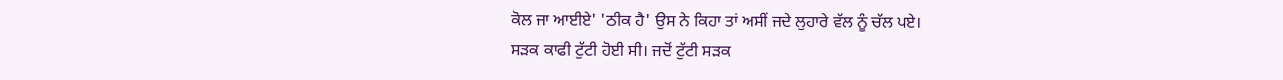ਕੋਲ ਜਾ ਆਈਏ' 'ਠੀਕ ਹੈ' ਉਸ ਨੇ ਕਿਹਾ ਤਾਂ ਅਸੀਂ ਜਦੇ ਲੁਹਾਰੇ ਵੱਲ ਨੂੰ ਚੱਲ ਪਏ।
ਸੜਕ ਕਾਫੀ ਟੁੱਟੀ ਹੋਈ ਸੀ। ਜਦੋਂ ਟੁੱਟੀ ਸੜਕ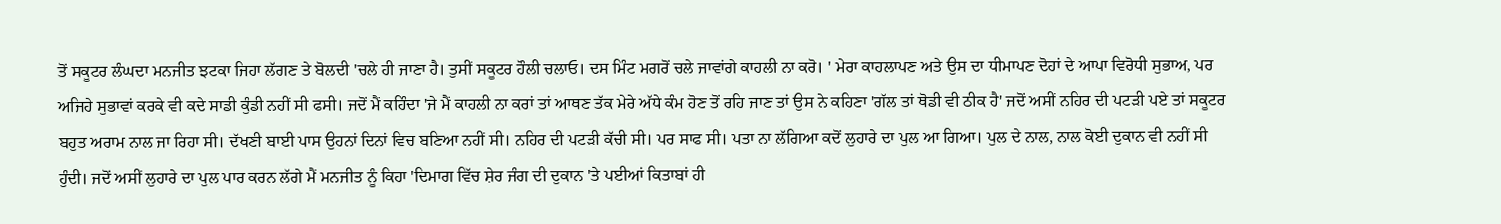ਤੋਂ ਸਕੂਟਰ ਲੰਘਦਾ ਮਨਜੀਤ ਝਟਕਾ ਜਿਹਾ ਲੱਗਣ ਤੇ ਬੋਲਦੀ 'ਚਲੇ ਹੀ ਜਾਣਾ ਹੈ। ਤੁਸੀਂ ਸਕੂਟਰ ਹੌਲੀ ਚਲਾਓ। ਦਸ ਮਿੰਟ ਮਗਰੋਂ ਚਲੇ ਜਾਵਾਂਗੇ ਕਾਹਲੀ ਨਾ ਕਰੋ। ' ਮੇਰਾ ਕਾਹਲਾਪਣ ਅਤੇ ਉਸ ਦਾ ਧੀਮਾਪਣ ਦੋਹਾਂ ਦੇ ਆਪਾ ਵਿਰੋਧੀ ਸੁਭਾਅ, ਪਰ ਅਜਿਹੇ ਸੁਭਾਵਾਂ ਕਰਕੇ ਵੀ ਕਦੇ ਸਾਡੀ ਕੁੰਡੀ ਨਹੀਂ ਸੀ ਫਸੀ। ਜਦੋਂ ਮੈਂ ਕਹਿੰਦਾ 'ਜੇ ਮੈਂ ਕਾਹਲੀ ਨਾ ਕਰਾਂ ਤਾਂ ਆਥਣ ਤੱਕ ਮੇਰੇ ਅੱਧੇ ਕੰਮ ਹੋਣ ਤੋਂ ਰਹਿ ਜਾਣ ਤਾਂ ਉਸ ਨੇ ਕਹਿਣਾ 'ਗੱਲ ਤਾਂ ਥੋਡੀ ਵੀ ਠੀਕ ਹੈ' ਜਦੋਂ ਅਸੀਂ ਨਹਿਰ ਦੀ ਪਟੜੀ ਪਏ ਤਾਂ ਸਕੂਟਰ ਬਹੁਤ ਅਰਾਮ ਨਾਲ ਜਾ ਰਿਹਾ ਸੀ। ਦੱਖਣੀ ਬਾਈ ਪਾਸ ਉਹਨਾਂ ਦਿਨਾਂ ਵਿਚ ਬਣਿਆ ਨਹੀਂ ਸੀ। ਨਹਿਰ ਦੀ ਪਟੜੀ ਕੱਚੀ ਸੀ। ਪਰ ਸਾਫ ਸੀ। ਪਤਾ ਨਾ ਲੱਗਿਆ ਕਦੋਂ ਲੁਹਾਰੇ ਦਾ ਪੁਲ ਆ ਗਿਆ। ਪੁਲ ਦੇ ਨਾਲ, ਨਾਲ ਕੋਈ ਦੁਕਾਨ ਵੀ ਨਹੀਂ ਸੀ ਹੁੰਦੀ। ਜਦੋਂ ਅਸੀਂ ਲੁਹਾਰੇ ਦਾ ਪੁਲ ਪਾਰ ਕਰਨ ਲੱਗੇ ਮੈਂ ਮਨਜੀਤ ਨੂੰ ਕਿਹਾ 'ਦਿਮਾਗ ਵਿੱਚ ਸ਼ੇਰ ਜੰਗ ਦੀ ਦੁਕਾਨ 'ਤੇ ਪਈਆਂ ਕਿਤਾਬਾਂ ਹੀ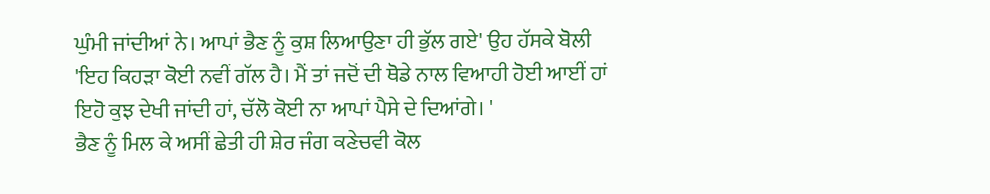ਘੁੰਮੀ ਜਾਂਦੀਆਂ ਨੇ। ਆਪਾਂ ਭੈਣ ਨੂੰ ਕੁਸ਼ ਲਿਆਉਣਾ ਹੀ ਭੁੱਲ ਗਏ' ਉਹ ਹੱਸਕੇ ਬੋਲੀ 'ਇਹ ਕਿਹੜਾ ਕੋਈ ਨਵੀਂ ਗੱਲ ਹੈ। ਮੈਂ ਤਾਂ ਜਦੋਂ ਦੀ ਥੋਡੇ ਨਾਲ ਵਿਆਹੀ ਹੋਈ ਆਈਂ ਹਾਂ ਇਹੋ ਕੁਝ ਦੇਖੀ ਜਾਂਦੀ ਹਾਂ, ਚੱਲੋ ਕੋਈ ਨਾ ਆਪਾਂ ਪੈਸੇ ਦੇ ਦਿਆਂਗੇ। '
ਭੈਣ ਨੂੰ ਮਿਲ ਕੇ ਅਸੀਂ ਛੇਤੀ ਹੀ ਸ਼ੇਰ ਜੰਗ ਕਣੇਚਵੀ ਕੋਲ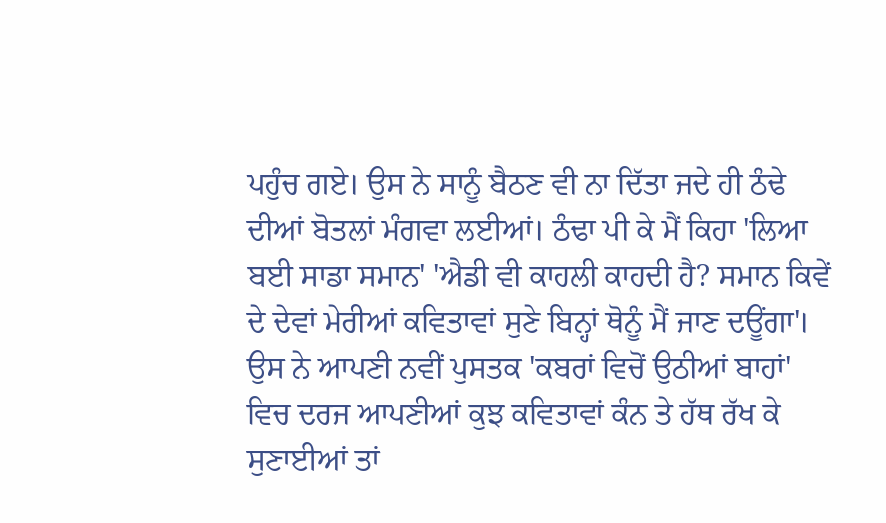ਪਹੁੰਚ ਗਏ। ਉਸ ਨੇ ਸਾਨੂੰ ਬੈਠਣ ਵੀ ਨਾ ਦਿੱਤਾ ਜਦੇ ਹੀ ਠੰਢੇ ਦੀਆਂ ਬੋਤਲਾਂ ਮੰਗਵਾ ਲਈਆਂ। ਠੰਢਾ ਪੀ ਕੇ ਮੈਂ ਕਿਹਾ 'ਲਿਆ ਬਈ ਸਾਡਾ ਸਮਾਨ' 'ਐਡੀ ਵੀ ਕਾਹਲੀ ਕਾਹਦੀ ਹੈ? ਸਮਾਨ ਕਿਵੇਂ ਦੇ ਦੇਵਾਂ ਮੇਰੀਆਂ ਕਵਿਤਾਵਾਂ ਸੁਣੇ ਬਿਨ੍ਹਾਂ ਥੋਨੂੰ ਮੈਂ ਜਾਣ ਦਊਂਗਾ'। ਉਸ ਨੇ ਆਪਣੀ ਨਵੀਂ ਪੁਸਤਕ 'ਕਬਰਾਂ ਵਿਚੋਂ ਉਠੀਆਂ ਬਾਹਾਂ' ਵਿਚ ਦਰਜ ਆਪਣੀਆਂ ਕੁਝ ਕਵਿਤਾਵਾਂ ਕੰਨ ਤੇ ਹੱਥ ਰੱਖ ਕੇ ਸੁਣਾਈਆਂ ਤਾਂ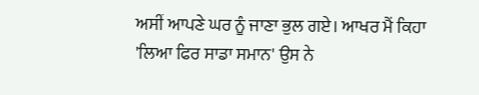ਅਸੀਂ ਆਪਣੇ ਘਰ ਨੂੰ ਜਾਣਾ ਭੁਲ ਗਏ। ਆਖਰ ਮੈਂ ਕਿਹਾ 'ਲਿਆ ਫਿਰ ਸਾਡਾ ਸਮਾਨ' ਉਸ ਨੇ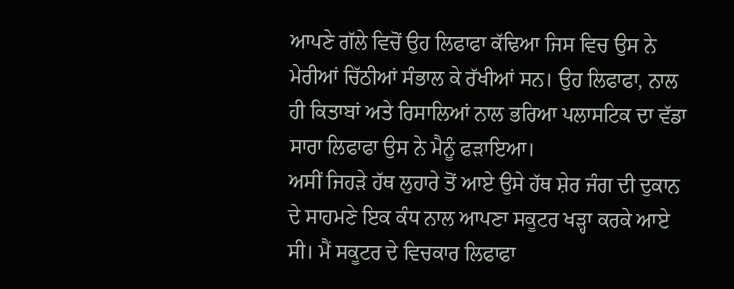ਆਪਣੇ ਗੱਲੇ ਵਿਚੋਂ ਉਹ ਲਿਫਾਫਾ ਕੱਢਿਆ ਜਿਸ ਵਿਚ ਉਸ ਨੇ ਮੇਰੀਆਂ ਚਿੱਠੀਆਂ ਸੰਭਾਲ ਕੇ ਰੱਖੀਆਂ ਸਨ। ਉਹ ਲਿਫਾਫਾ, ਨਾਲ ਹੀ ਕਿਤਾਬਾਂ ਅਤੇ ਰਿਸਾਲਿਆਂ ਨਾਲ ਭਰਿਆ ਪਲਾਸਟਿਕ ਦਾ ਵੱਡਾ ਸਾਰਾ ਲਿਫਾਫਾ ਉਸ ਨੇ ਮੈਨੂੰ ਫੜਾਇਆ।
ਅਸੀਂ ਜਿਹੜੇ ਹੱਥ ਲੁਹਾਰੇ ਤੋਂ ਆਏ ਉਸੇ ਹੱਥ ਸ਼ੇਰ ਜੰਗ ਦੀ ਦੁਕਾਨ ਦੇ ਸਾਹਮਣੇ ਇਕ ਕੰਧ ਨਾਲ ਆਪਣਾ ਸਕੂਟਰ ਖੜ੍ਹਾ ਕਰਕੇ ਆਏ ਸੀ। ਮੈਂ ਸਕੂਟਰ ਦੇ ਵਿਚਕਾਰ ਲਿਫਾਫਾ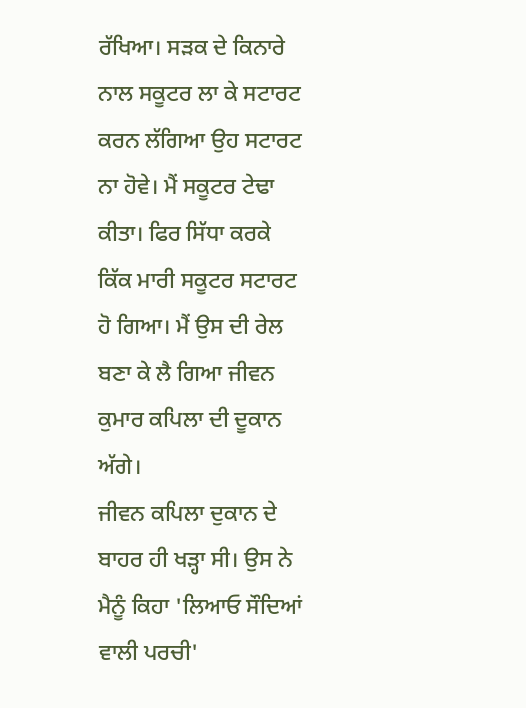ਰੱਖਿਆ। ਸੜਕ ਦੇ ਕਿਨਾਰੇ ਨਾਲ ਸਕੂਟਰ ਲਾ ਕੇ ਸਟਾਰਟ ਕਰਨ ਲੱਗਿਆ ਉਹ ਸਟਾਰਟ ਨਾ ਹੋਵੇ। ਮੈਂ ਸਕੂਟਰ ਟੇਢਾ ਕੀਤਾ। ਫਿਰ ਸਿੱਧਾ ਕਰਕੇ ਕਿੱਕ ਮਾਰੀ ਸਕੂਟਰ ਸਟਾਰਟ ਹੋ ਗਿਆ। ਮੈਂ ਉਸ ਦੀ ਰੇਲ ਬਣਾ ਕੇ ਲੈ ਗਿਆ ਜੀਵਨ ਕੁਮਾਰ ਕਪਿਲਾ ਦੀ ਦੂਕਾਨ ਅੱਗੇ।
ਜੀਵਨ ਕਪਿਲਾ ਦੁਕਾਨ ਦੇ ਬਾਹਰ ਹੀ ਖੜ੍ਹਾ ਸੀ। ਉਸ ਨੇ ਮੈਨੂੰ ਕਿਹਾ 'ਲਿਆਓ ਸੌਦਿਆਂ ਵਾਲੀ ਪਰਚੀ'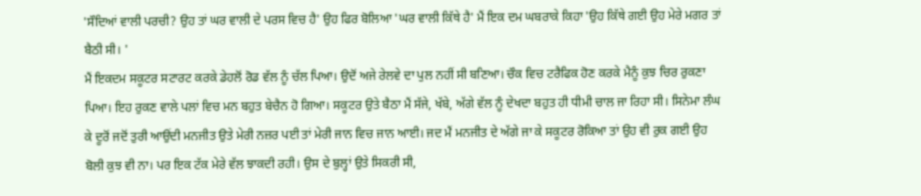'ਸੌਦਿਆਂ ਵਾਲੀ ਪਰਚੀ? ਉਹ ਤਾਂ ਘਰ ਵਾਲੀ ਦੇ ਪਰਸ ਵਿਚ ਹੈ' ਉਹ ਫਿਰ ਬੋਲਿਆ 'ਘਰ ਵਾਲੀ ਕਿੱਥੇ ਹੈ' ਮੈਂ ਇਕ ਦਮ ਘਬਰਾਕੇ ਕਿਹਾ 'ਉਹ ਕਿੱਥੇ ਗਈ ਉਹ ਮੇਰੇ ਮਗਰ ਤਾਂ ਬੈਠੀ ਸੀ। '
ਮੈਂ ਇਕਦਮ ਸਕੂਟਰ ਸਟਾਰਟ ਕਰਕੇ ਡੇਹਲੋਂ ਰੋਡ ਵੱਲ ਨੂੰ ਚੱਲ ਪਿਆ। ਉਦੋਂ ਅਜੇ ਰੇਲਵੇ ਦਾ ਪੁਲ ਨਹੀਂ ਸੀ ਬਣਿਆ। ਚੌਕ ਵਿਚ ਟਰੈਫਿਕ ਹੋਣ ਕਰਕੇ ਮੈਨੂੰ ਕੁਝ ਚਿਰ ਰੁਕਣਾ ਪਿਆ। ਇਹ ਰੁਕਣ ਵਾਲੇ ਪਲਾਂ ਵਿਚ ਮਨ ਬਹੁਤ ਬੇਚੈਨ ਹੋ ਗਿਆ। ਸਕੂਟਰ ਉਤੇ ਬੈਠਾ ਮੈਂ ਸੱਜੇ, ਖੱਬੇ, ਅੱਗੇ ਵੱਲ ਨੂੰ ਦੇਖਦਾ ਬਹੁਤ ਹੀ ਧੀਮੀ ਚਾਲ ਜਾ ਰਿਹਾ ਸੀ। ਸਿਨੇਮਾ ਲੰਘ ਕੇ ਦੂਰੋਂ ਜਦੋਂ ਤੁਰੀ ਆਉਂਦੀ ਮਨਜੀਤ ਉਤੇ ਮੇਰੀ ਨਜ਼ਰ ਪਈ ਤਾਂ ਮੇਰੀ ਜਾਨ ਵਿਚ ਜਾਨ ਆਈ। ਜਦ ਮੈਂ ਮਨਜੀਤ ਦੇ ਅੱਗੇ ਜਾ ਕੇ ਸਕੂਟਰ ਰੋਕਿਆ ਤਾਂ ਉਹ ਵੀ ਰੁਕ ਗਈ ਉਹ ਬੋਲੀ ਕੁਝ ਵੀ ਨਾ। ਪਰ ਇਕ ਟੱਕ ਮੇਰੇ ਵੱਲ ਝਾਕਦੀ ਰਹੀ। ਉਸ ਦੇ ਬੁਲ੍ਹਾਂ ਉਤੇ ਸਿਕਰੀ ਸੀ,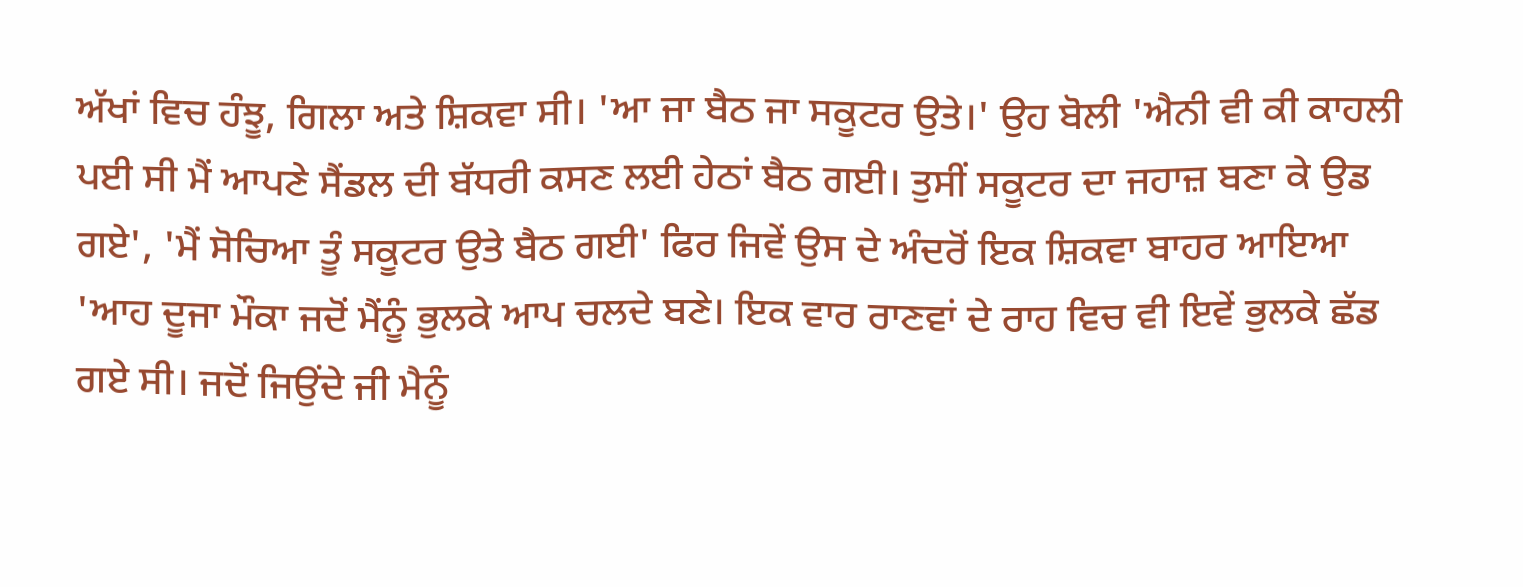ਅੱਖਾਂ ਵਿਚ ਹੰਝੂ, ਗਿਲਾ ਅਤੇ ਸ਼ਿਕਵਾ ਸੀ। 'ਆ ਜਾ ਬੈਠ ਜਾ ਸਕੂਟਰ ਉਤੇ।' ਉਹ ਬੋਲੀ 'ਐਨੀ ਵੀ ਕੀ ਕਾਹਲੀ ਪਈ ਸੀ ਮੈਂ ਆਪਣੇ ਸੈਂਡਲ ਦੀ ਬੱਧਰੀ ਕਸਣ ਲਈ ਹੇਠਾਂ ਬੈਠ ਗਈ। ਤੁਸੀਂ ਸਕੂਟਰ ਦਾ ਜਹਾਜ਼ ਬਣਾ ਕੇ ਉਡ ਗਏ', 'ਮੈਂ ਸੋਚਿਆ ਤੂੰ ਸਕੂਟਰ ਉਤੇ ਬੈਠ ਗਈ' ਫਿਰ ਜਿਵੇਂ ਉਸ ਦੇ ਅੰਦਰੋਂ ਇਕ ਸ਼ਿਕਵਾ ਬਾਹਰ ਆਇਆ 'ਆਹ ਦੂਜਾ ਮੌਕਾ ਜਦੋਂ ਮੈਂਨੂੰ ਭੁਲਕੇ ਆਪ ਚਲਦੇ ਬਣੇ। ਇਕ ਵਾਰ ਰਾਣਵਾਂ ਦੇ ਰਾਹ ਵਿਚ ਵੀ ਇਵੇਂ ਭੁਲਕੇ ਛੱਡ ਗਏ ਸੀ। ਜਦੋਂ ਜਿਉਂਦੇ ਜੀ ਮੈਨੂੰ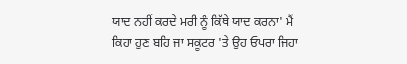ਯਾਦ ਨਹੀਂ ਕਰਦੇ ਮਰੀ ਨੂੰ ਕਿੱਥੇ ਯਾਦ ਕਰਨਾ' ਮੈਂ ਕਿਹਾ ਹੁਣ ਬਹਿ ਜਾ ਸਕੂਟਰ 'ਤੇ ਉਹ ਓਪਰਾ ਜਿਹਾ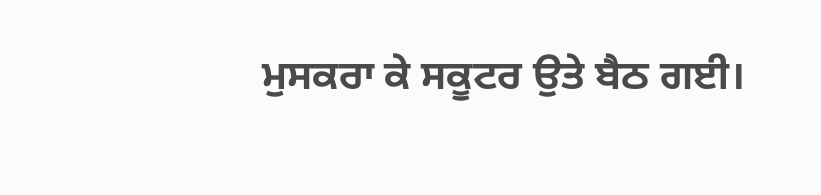ਮੁਸਕਰਾ ਕੇ ਸਕੂਟਰ ਉਤੇ ਬੈਠ ਗਈ।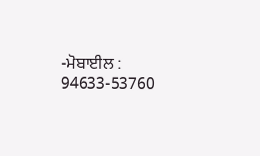-ਮੋਬਾਈਲ : 94633-53760